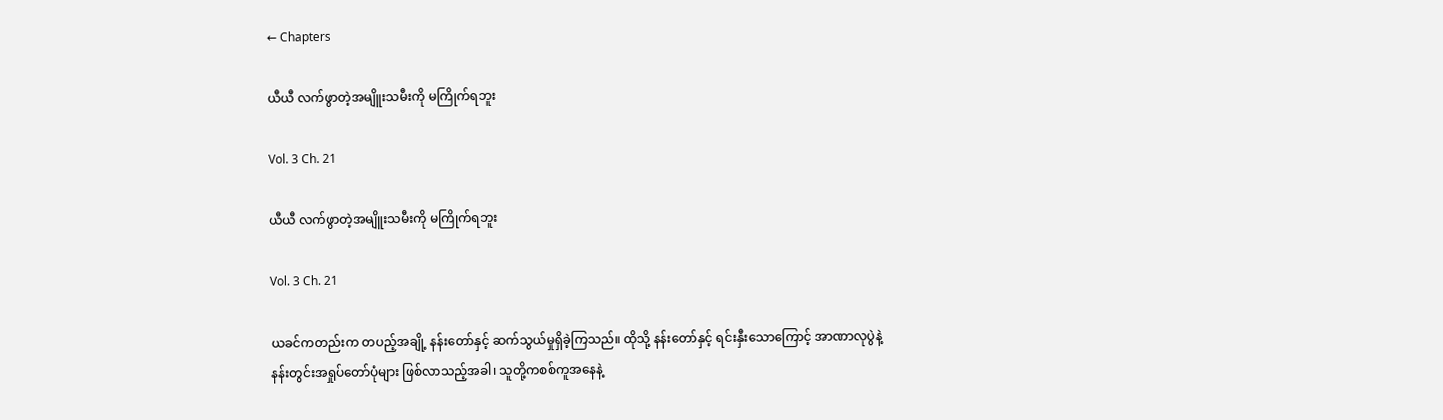← Chapters

ယီယီ လက်ဖွာတဲ့အမျိူးသမီးကို မကြိုက်ရဘူး

Vol. 3 Ch. 21

ယီယီ လက်ဖွာတဲ့အမျိူးသမီးကို မကြိုက်ရဘူး

Vol. 3 Ch. 21

ယခင်ကတည်းက တပည့်အချို့ နန်းတော်နှင့် ဆက်သွယ်မှုရှိခဲ့ကြသည်။ ထိုသို့ နန်းတော်နှင့် ရင်းနှီးသောကြောင့် အာဏာလုပွဲနဲ့နန်းတွင်းအရှုပ်တော်ပုံများ ဖြစ်လာသည့်အခါ၊ သူတို့ကစစ်ကူအနေနဲ့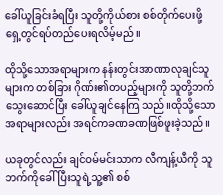ခေါ်ယူခြင်းခံရပြီး သူတို့ကိုယ်စား စစ်တိုက်ပေးဖို့ ရှေ့တွင်ရပ်တည်ပေးရလိမ့်မည်။

ထိုသို့သောအရာများက နန်းတွင်းအာဏာလုချင်သူများက တစ်ခြား ဂိုဏ်း၏တပည့်များကို သူတို့ဘက်သွေးဆောင်ပြီး ခေါ်ယူချင်နေကြ သည်။ထိုသို့သောအရာများလည်း အရင်ကခဏခဏဖြစ်ဖူးခဲ့သည်။

ယခုတွင်လည်း ချင်ဝမ်မင်းသာက လီကျန့်ယီကို သူဘက်ကိုခေါ်ပြီးသူရဲ့သူ့၏ စစ်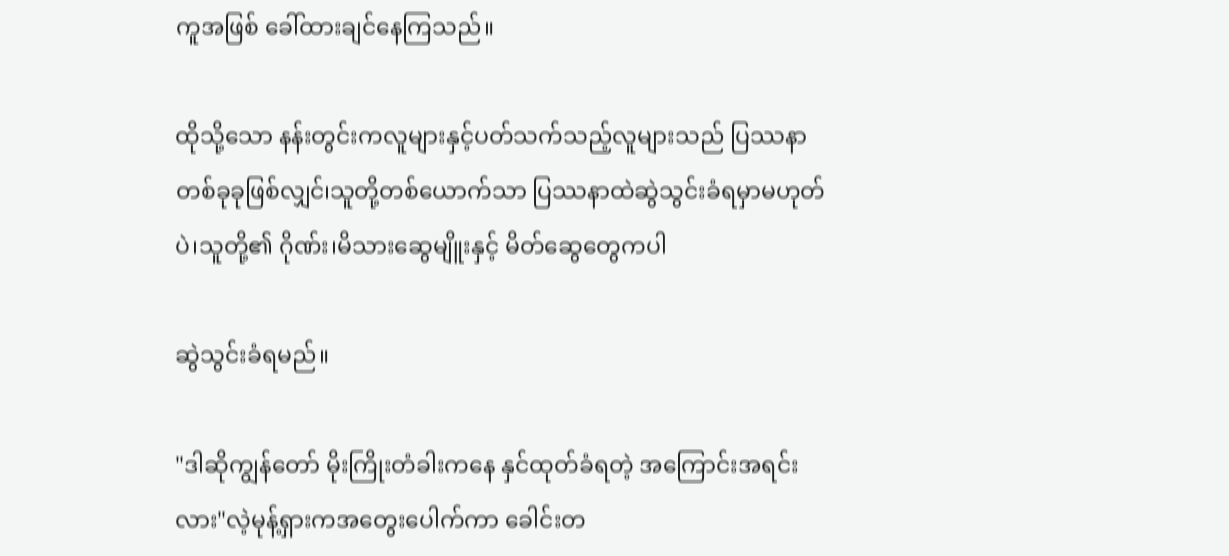ကူအဖြစ် ခေါ်ထားချင်နေကြသည်။

ထိုသို့သော နန်းတွင်းကလူများနှင့်ပတ်သက်သည့်လူများသည် ပြဿနာတစ်ခုခုဖြစ်လျှင်၊သူတို့တစ်ယောက်သာ ပြဿနာထဲဆွဲသွင်းခံရမှာမဟုတ်ပဲ၊သူတို့၏ ဂိုဏ်း၊မိသားဆွေမျိူးနှင့် မိတ်ဆွေတွေကပါ

ဆွဲသွင်းခံရမည်။

"ဒါဆိုကျွန်တော် မိုးကြိုးတံခါးကနေ နှင်ထုတ်ခံရတဲ့ အကြောင်းအရင်းလား"လဲ့မုန့်ရှားကအတွေးပေါက်ကာ ခေါင်းတ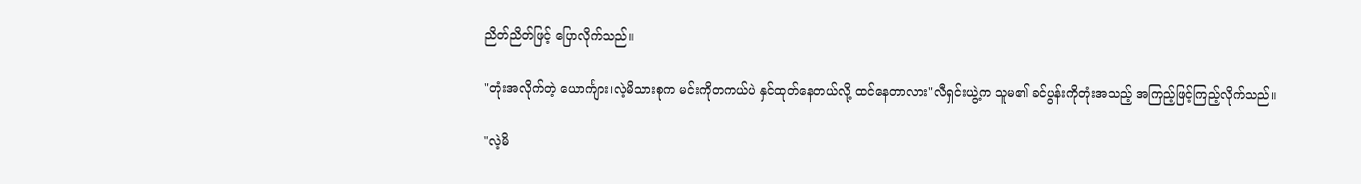ညိတ်ညိတ်ဖြင့် ပြောလိုက်သည်။

"တုံးအလိုက်တဲ့ ယောင်္ကျား၊လဲ့မိသားစုက မင်းကိုတကယ်ပဲ နှင်ထုတ်နေတယ်လို့ ထင်နေတာလား"လီရှင်းယွဲ့က သူမ၏ ခင်ပွန်းကိုတုံးအသည့် အကြည့်ဖြင့်ကြည့်လိုက်သည်။

"လဲ့မိ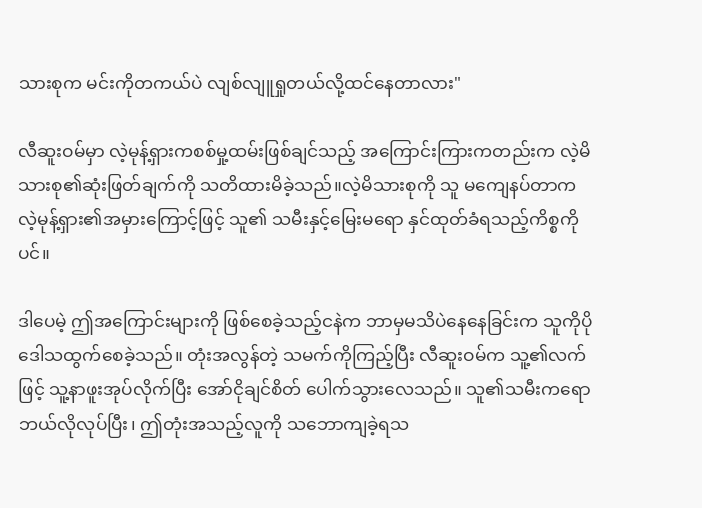သားစုက မင်းကိုတကယ်ပဲ လျစ်လျူရှုတယ်လို့ထင်နေတာလား"

လီဆူးဝမ်မှာ လဲ့မုန့်ရှားကစစ်မှု့ထမ်းဖြစ်ချင်သည့် အကြောင်းကြားကတည်းက လဲ့မိသားစု၏ဆုံးဖြတ်ချက်ကို သတိထားမိခဲ့သည်။လဲ့မိသားစုကို သူ မကျေနပ်တာက လဲ့မုန့်ရှား၏အမှားကြောင့်ဖြင့် သူ၏ သမီးနှင့်မြေးမရော နှင်ထုတ်ခံရသည့်ကိစ္စကိုပင်။

ဒါပေမဲ့ ဤအကြောင်းများကို ဖြစ်စေခဲ့သည့်ငနဲက ဘာမှမသိပဲနေနေခြင်းက သူကိုပိုဒေါသထွက်စေခဲ့သည်။ တုံးအလွန်တဲ့ သမက်ကိုကြည့်ပြီး လီဆူးဝမ်က သူ့၏လက်ဖြင့် သူ့နာဖူးအုပ်လိုက်ပြီး အော်ငိုချင်စိတ်‌ ပေါက်သွားလေသည်။ သူ၏သမီးကရော ဘယ်လိုလုပ်ပြီး၊ ဤတုံးအသည့်လူကို သဘောကျခဲ့ရသ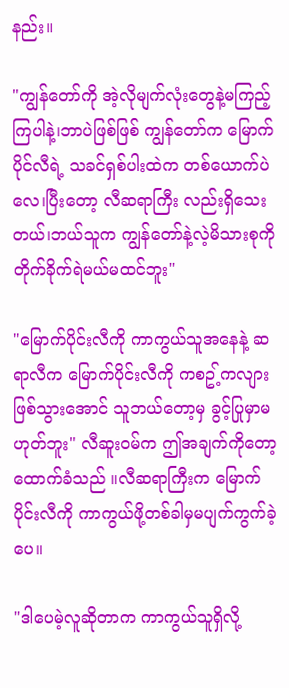နည်း။

"ကျွန်တော်ကို အဲ့လိုမျက်လုံးတွေနဲ့မကြည့်ကြပါနဲ့၊ဘာပဲဖြစ်ဖြစ် ကျွန်တော်က မြောက်ပိုင်လီရဲ့ သခင်ရှစ်ပါးထဲက တစ်ယောက်ပဲလေ၊ပြီးတော့ လီဆရာကြီး လည်းရှိသေးတယ်၊ဘယ်သူက ကျွန်တော်နဲ့လဲ့မိသားစုကို တိုက်ခိုက်ရဲမယ်မထင်ဘူး"

"မြောက်ပိုင်းလီကို ကာကွယ်သူအနေနဲ့ ဆရာလီက မြောက်ပိုင်းလီကို ကစဥ့်ကလျားဖြစ်သွားအောင် သူဘယ်တော့မှ ခွင့်ပြုမှာမဟုတ်ဘူး" လီဆူးဝမ်က ဤအချက်ကိုတော့ထောက်ခံသည် ။လီဆရာကြီးက မြောက်ပိုင်းလီကို ကာကွယ်ဖို့တစ်ခါမှမပျက်ကွက်ခဲ့ပေ။

"ဒါပေမဲ့လူဆိုတာက ကာကွယ်သူရှိလို့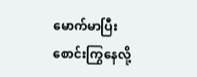မောက်မာပြီးစောင်းကြွနေလို့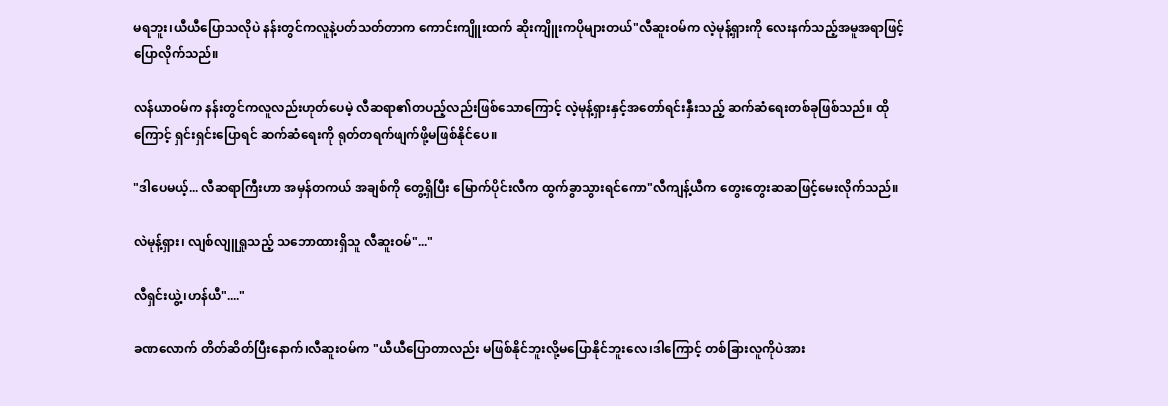မရဘူး၊ယီယီပြောသလိုပဲ နန်းတွင်ကလူနဲ့ပတ်သတ်တာက ကောင်းကျိူးထက် ဆိုးကျိူးကပိုများတယ်"လီဆူးဝမ်က လဲ့မုန့်ရှားကို လေးနက်သည့်အမူအရာဖြင့်ပြောလိုက်သည်။

လန်ယာဝမ်က နန်းတွင်ကလူလည်းဟုတ်ပေမဲ့ လီဆရာ၏တပည့်လည်းဖြစ်သောကြောင့် လဲ့မုန့်ရှားနှင့်အတော်ရင်းနှီးသည့် ဆက်ဆံရေးတစ်ခုဖြစ်သည်။ ထိုကြောင့် ရှင်းရှင်းပြောရင် ဆက်ဆံရေးကို ရုတ်တရက်ဖျက်ဖို့မဖြစ်နိုင်ပေ။

"ဒါပေမယ့်... လီဆရာကြီးဟာ အမှန်တကယ် အချစ်ကို တွေ့ရှိပြီး မြောက်ပိုင်းလီက ထွက်ခွာသွားရင်ကော"လီကျန့်ယီက တွေးတွေးဆဆဖြင့်မေးလိုက်သည်။

လဲမုန့်ရှား၊ လျစ်လျူရှုသည့် သဘောထားရှိသူ လီဆူးဝမ်"..."

လီရှင်းယွဲ့၊ဟန်ယီ"...."

ခဏလောက် တိတ်ဆိတ်ပြီးနောက်၊လီဆူးဝမ်က "ယီယီပြောတာလည်း မဖြစ်နိုင်ဘူးလို့မပြောနိုင်‌ဘူးလေ၊ဒါကြောင့် တစ်ခြားလူကိုပဲအား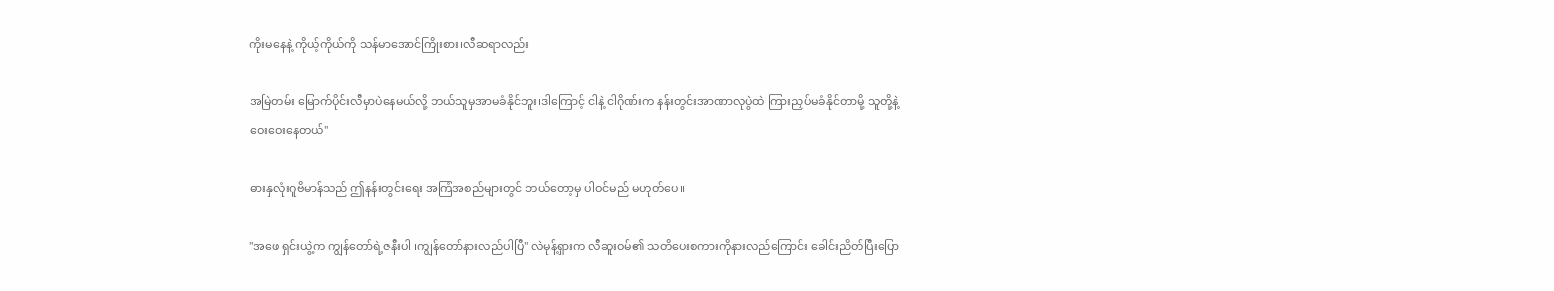ကိုးမနေနဲ့ ကိုယ့်ကိုယ်ကို သန်မာအောင်ကြိုးစား၊လီဆရာလည်း

အမြဲတမ်း မြောက်ပိုင်းလီမှာပဲနေမယ်လို့ ဘယ်သူမှအာမခံနိုင်ဘူး၊ဒါကြောင့် ငါနဲ့ ငါဂိုဏ်းက နန်းတွင်းအာဏာလုပွဲထဲ ကြားညှပ်မခံနိုင်တာမို့ သူတို့နဲ့ဝေးဝေးနေတယ်"

ဓားနှလုံးဂူဗိမာန်သည် ဤနန်းတွင်းရေး အကြံအစည်များတွင် ဘယ်တော့မှ ပါဝင်မည် မဟုတ်ပေ။

"အဖေ ရှင်းယွဲ့က ကျွန်တော်ရဲ့ဇနီးပါ ၊ကျွန်တော်နားလည်ပါပြီ" လဲမုန့်ရှားက လီဆူးဝမ်၏ သတိပေးစကားကိုနားလည်ကြောင်း ခေါင်းညိတ်ပြီးပြော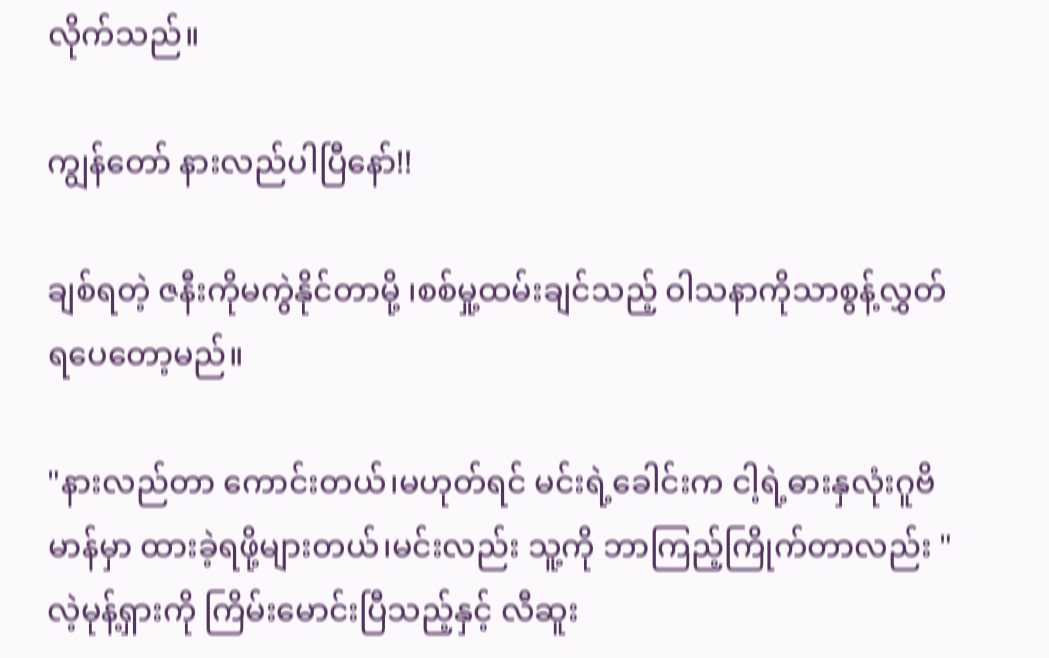လိုက်သည်။

ကျွန်တော် နားလည်ပါပြီနော်!!

ချစ်ရတဲ့ ဇနီးကိုမကွဲနိုင်တာမို့ ၊စစ်မှု့ထမ်းချင်သည့် ဝါသနာကိုသာစွန့်လွှတ်ရပေတော့မည်။

"နားလည်တာ ကောင်းတယ်၊မဟုတ်ရင် မင်းရဲ့ခေါင်းက ငါ့ရဲ့ဓားနှလုံးဂူဗိမာန်မှာ ထားခဲ့ရဖို့များတယ်၊မင်းလည်း သူ့ကို ဘာကြည့်ကြိုက်တာလည်း "လဲ့မုန့်ရှားကို ကြိမ်းမောင်းပြီသည့်နှင့် လီဆူး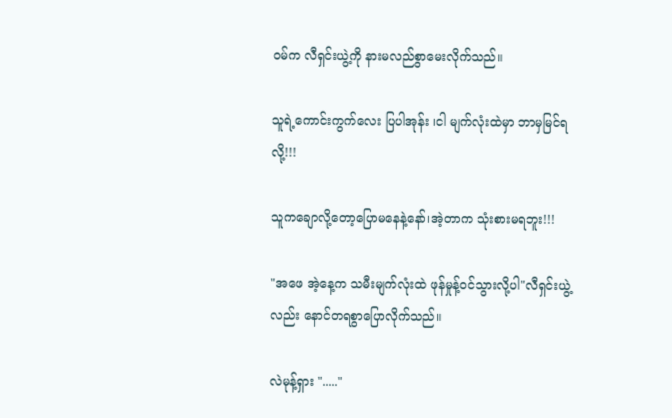ဝမ်က လီရှင်းယွဲ့ကို နားမလည်စွာမေးလိုက်သည်။

သူရဲ့ကောင်းကွက်လေး ပြပါအုန်း ၊ငါ မျက်လုံးထဲမှာ ဘာမှမြင်ရလို့!!!

သူကချောလို့တော့ပြောမနေနဲ့နော်၊အဲ့တာက သုံးစားမရဘူး!!!

"အဖေ အဲ့နေ့က သမီးမျက်လုံးထဲ ဖုန်မှုန့်ဝင်သွားလို့ပါ"လီရှင်းယွဲ့လည်း နောင်တရစွာပြောလိုက်သည်။

လဲမုန့်ရှား "....."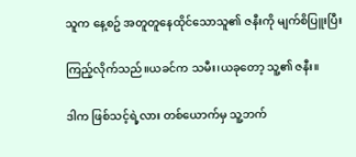သူက နေ့စဥ် အတူတူနေထိုင်သောသူ၏ ဇနီးကို မျက်စိပြူးပြီး

ကြည့်လိုက်သည်။ယခင်က သမီး၊ယခုတော့ သူ့၏ ဇနီး။

ဒါက ဖြစ်သင့်ရဲ့လား တစ်ယောက်မှ သူ့ဘက်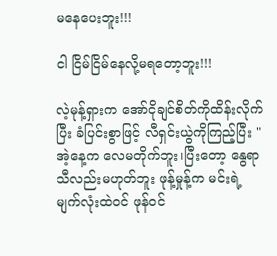မနေပေးဘူး!!!

ငါ ငြိမ်ငြိမ်နေလို့မရတော့ဘူး!!!

လဲ့မုန့်ရှားက အော်ငိုချင်စိတ်ကိုထိန်းလိုက်ပြီး ခံပြင်းစွာဖြင့် လီရှင်းယွဲကိုကြည့်ပြီး "အဲ့နေ့က လေမတိုက်ဘူး၊ပြီးတော့ နွေရာသီလည်းမဟုတ်ဘူး ဖုန့်မှုန့်က မင်းရဲ့မျက်လုံးထဲဝင် ဖုန်ဝင်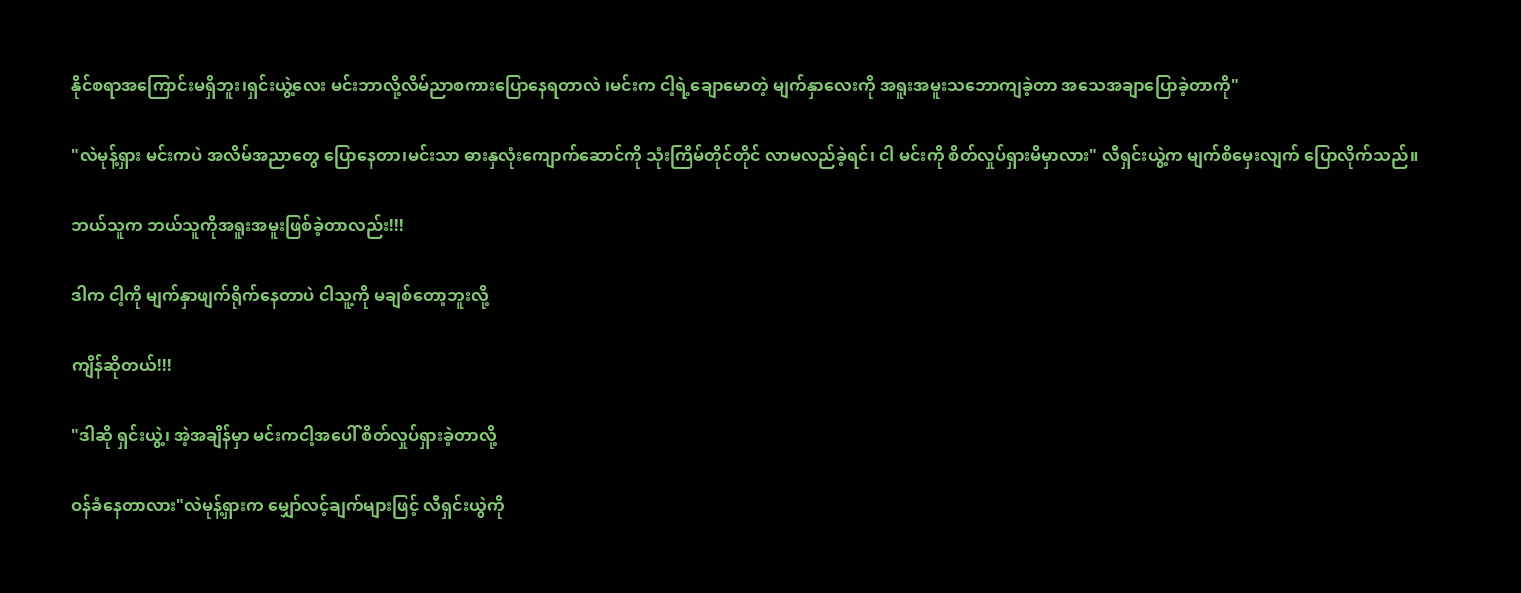နိုင်စရာအကြောင်းမရှိဘူး၊ရှင်းယွဲ့လေး မင်းဘာလို့လိမ်ညာစကားပြောနေရတာလဲ ၊မင်းက ငါ့ရဲ့ချောမောတဲ့ မျက်နှာလေးကို အရူးအမူးသဘောကျခဲ့တာ အသေအချာပြောခဲ့တာကို"

"လဲမုန့်ရှား မင်းကပဲ အလိမ်အညာတွေ ပြောနေတာ၊မင်းသာ ဓားနှလုံးကျောက်ဆောင်ကို သုံးကြိမ်တိုင်တိုင် လာမလည်ခဲ့ရင်၊ ငါ မင်းကို စိတ်လှုပ်ရှားမိမှာလား" လီရှင်းယွဲ့က မျက်စိမှေးလျက် ပြောလိုက်သည်။

ဘယ်သူက ဘယ်သူကိုအရူးအမူးဖြစ်ခဲ့တာလည်း!!!

ဒါက ငါ့ကို မျက်နှာဖျက်ရိုက်နေတာပဲ ငါသူ့ကို မချစ်တော့ဘူးလို့

ကျိန်ဆိုတယ်!!!

"ဒါဆို ရှင်းယွဲ့၊ အဲ့အချိန်မှာ မင်းကငါ့အပေါ် စိတ်လှုပ်ရှားခဲ့တာလို့

ဝန်ခံ‌နေတာလား"လဲမုန့်ရှားက မျှော်လင့်ချက်များဖြင့် လီရှင်းယွဲကို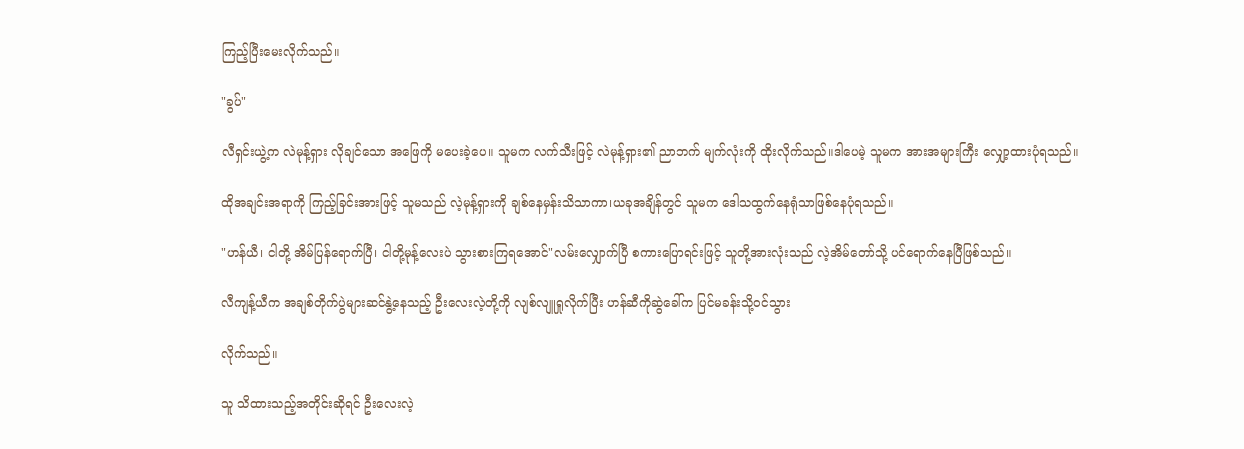ကြည့်ပြီးမေးလိုက်သည်။

"ခွပ်"

လီရှင်းယွဲ့က လဲမုန့်ရှား လိုချင်သော အဖြေကို မပေးခဲ့ပေ။ သူမက လက်သီးဖြင့် လဲမုန့်ရှား၏ ညာဘက် မျက်လုံးကို ထိုးလိုက်သည်။ဒါပေမဲ့ သူမက အားအများကြီး လျှော့ထားပုံရသည်။

ထိုအချင်းအရာကို ကြည့်ခြင်းအားဖြင့် သူမသည် လဲ့မုန့်ရှားကို ချစ်နေမှန်းသိသာကာ၊ယခုအချိန်တွင် သူမက ဒေါသထွက်နေရုံသာ‌ဖြစ်နေပုံရသည်။

"ဟန်ယီ၊ ငါတို့ အိမ်ပြန်ရောက်ပြီ၊ ငါတို့မုန့်လေးပဲ သွားစားကြရအောင်"လမ်းလျှောက်ပြီ စကားပြောရင်းဖြင့် သူတို့အားလုံးသည် လဲ့အိမ်တော်သို့ ပင်ရောက်နေပြီဖြစ်သည်။

လီကျန့်ယီက အချစ်တိုက်ပွဲများဆင်နွဲ့နေသည့် ဦးလေးလဲ့တို့ကို လျစ်လျူရှုလိုက်ပြီး ဟန်ဆီကိုဆွဲခေါ်က ပြင်မခန်းသို့ဝင်သွား

လိုက်သည်။

သူ သိထားသည့်အတိုင်းဆိုရင် ဦးလေးလဲ့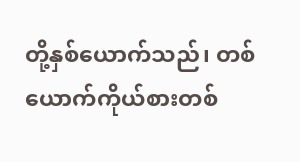တို့နှစ်ယောက်သည်၊ တစ်ယောက်ကိုယ်စားတစ်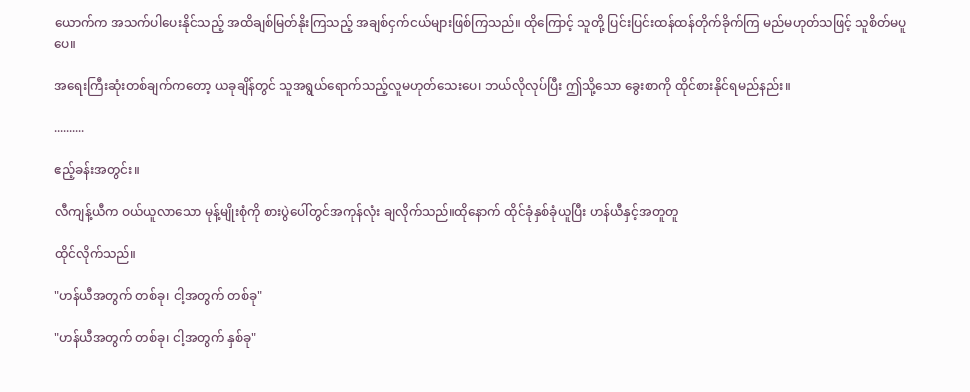ယောက်က အသက်ပါပေးနိုင်သည့် အထိချစ်မြတ်နိုးကြသည့် အချစ်ငှက်ငယ်များဖြစ်ကြသည်။ ထိုကြောင့် သူတို့ ပြင်းပြင်းထန်ထန်တိုက်ခိုက်ကြ မည်မဟုတ်သဖြင့် သူစိတ်မပူပေ။

အရေးကြီးဆုံးတစ်ချက်ကတော့ ယခုချိန်တွင် သူအရွယ်ရောက်သည့်လူမဟုတ်သေးပေ၊ ဘယ်လိုလုပ်ပြီး ဤသို့သော ခွေးစာကို ထိုင်စားနိုင်ရမည်နည်း။

..........

ဧည့်ခန်းအတွင်း။

လီကျန့်ယီက ဝယ်ယူလာသော မုန့်မျိုးစုံကို စားပွဲပေါ်တွင်အကုန်လုံး ချလိုက်သည်။ထိုနောက် ထိုင်ခုံနှစ်ခုံယူပြီး ဟန်ယီနှင့်အတူတူ

ထိုင်လိုက်သည်။

"ဟန်ယီအတွက် တစ်ခု၊ ငါ့အတွက် တစ်ခု"

"ဟန်ယီအတွက် တစ်ခု၊ ငါ့အတွက် နှစ်ခု"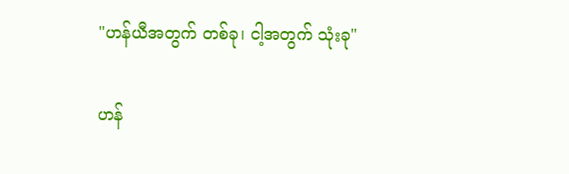"ဟန်ယီအတွက် တစ်ခု၊ ငါ့အတွက် သုံးခု"

ဟန်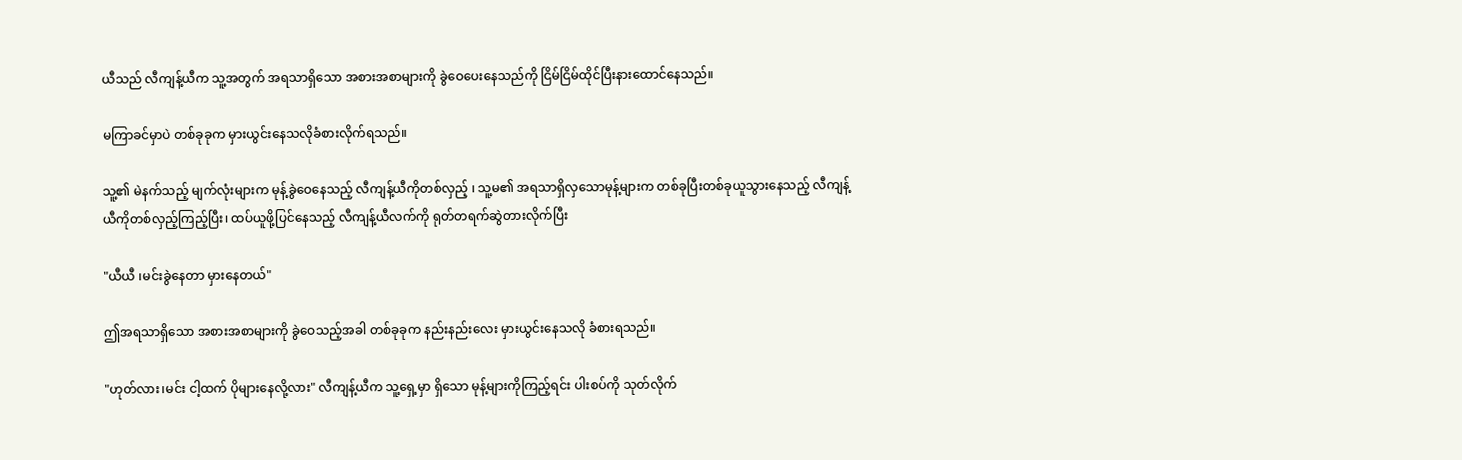ယီသည် လီကျန့်ယီက သူ့အတွက် အရသာရှိသော အစားအစာများကို ခွဲဝေပေးနေသည်ကို ငြိမ်ငြိမ်ထိုင်ပြီးနားထောင်နေသည်။

မကြာခင်မှာပဲ တစ်ခုခုက မှားယွင်းနေသလိုခံစားလိုက်ရသည်။

သူ့၏ မဲနက်သည့် မျက်လုံးများက မုန့်ခွဲဝေနေသည့် လီကျန့်ယီကိုတစ်လှည့် ၊ သူ့မ၏ အရသာရှိလှသောမုန့်များက တစ်ခုပြီးတစ်ခုယူသွားနေသည့် လီကျန့်ယီကိုတစ်လှည့်ကြည့်ပြီး၊ ထပ်ယူဖို့ပြင်နေသည့် လီကျန့်ယီလက်ကို ရုတ်တရက်ဆွဲတားလိုက်ပြီး

"ယီယီ ၊မင်းခွဲနေတာ မှားနေတယ်"

ဤအရသာရှိသော အစားအစာများကို ခွဲဝေသည့်အခါ တစ်ခုခုက နည်းနည်းလေး မှားယွင်းနေသလို ခံစားရသည်။

"ဟုတ်လား၊မင်း ငါ့ထက် ပိုများနေလို့လား" လီကျန့်ယီက သူ့ရှေ့မှာ ရှိသော မုန့်များကိုကြည့်ရင်း ပါးစပ်ကို သုတ်လိုက်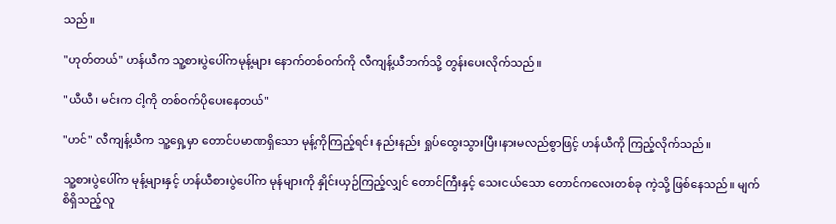သည်။

"ဟုတ်တယ်" ဟန်ယီက သူ့စားပွဲပေါ်ကမုန့်များ‌ နောက်တစ်ဝက်ကို လီကျန့်ယီဘက်သို့ တွန်းပေးလိုက်သည်။

"ယီယီ၊ မင်းက ငါ့ကို တစ်ဝက်ပိုပေးနေတယ်"

"ဟင်" လီကျန့်ယီက သူ့ရှေ့မှာ တောင်ပမာဏရှိသော မုန့်ကိုကြည့်ရင်း နည်းနည်း ရှုပ်ထွေးသွားပြီး၊နားမလည်စွာဖြင့် ဟန်ယီကို ကြည့်လိုက်သည်။

သူ့စားပွဲပေါ်က မုန့်များနှင့် ဟန်ယီစားပွဲပေါ်က မုန်များကို နှိုင်းယှဉ်ကြည့်လျှင် တောင်ကြီးနှင့် သေးငယ်သော တောင်ကလေးတစ်ခု ကဲ့သို့ ဖြစ်နေသည်။ မျက်စိရှိသည့်လူ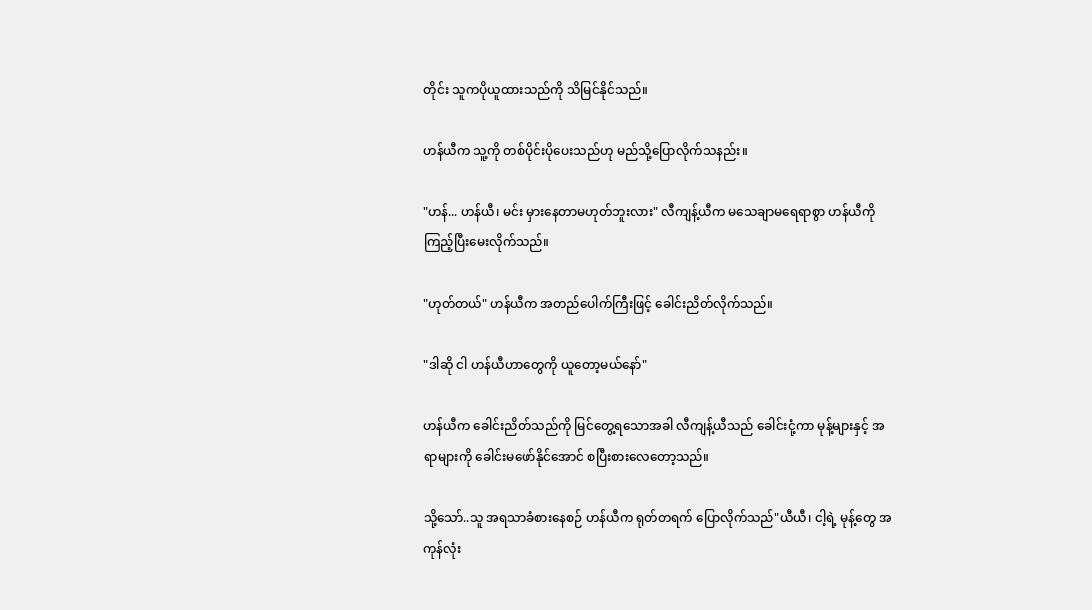တိုင်း သူကပိုယူထားသည်ကို သိမြင်နိုင်သည်။

ဟန်ယီက သူ့ကို တစ်ပိုင်းပိုပေးသည်ဟု မည်သို့ပြောလိုက်သနည်း။

"ဟန်... ဟန်ယီ၊ မင်း မှားနေတာမဟုတ်ဘူးလား" လီကျန့်ယီက မသေချာမရေရာစွာ ဟန်ယီကိုကြည့်ပြီးမေးလိုက်သည်။

"ဟုတ်တယ်" ဟန်ယီက အတည်ပေါက်ကြီးဖြင့် ခေါင်းညိတ်လိုက်သည်။

"ဒါဆို ငါ ဟန်ယီဟာ‌တွေကို ယူတော့မယ်နော်"

ဟန်ယီက ခေါင်းညိတ်သည်ကို မြင်တွေ့ရသောအခါ လီကျန့်ယီသည် ခေါင်းငုံ့ကာ မုန့်များနှင့် အရာများကို ခေါင်းမဖော်နိုင်အောင် စပြီးစားလေတော့သည်။

သို့သော်..သူ အရသာခံစားနေစဉ် ဟန်ယီက ရုတ်တရက် ပြောလိုက်သည်"ယီယီ၊ ငါ့ရဲ့ မုန့်တွေ အကုန်လုံး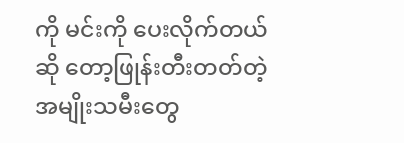ကို မင်းကို ပေးလိုက်တယ်ဆို တော့ဖြုန်းတီးတတ်တဲ့ အမျိုးသမီးတွေ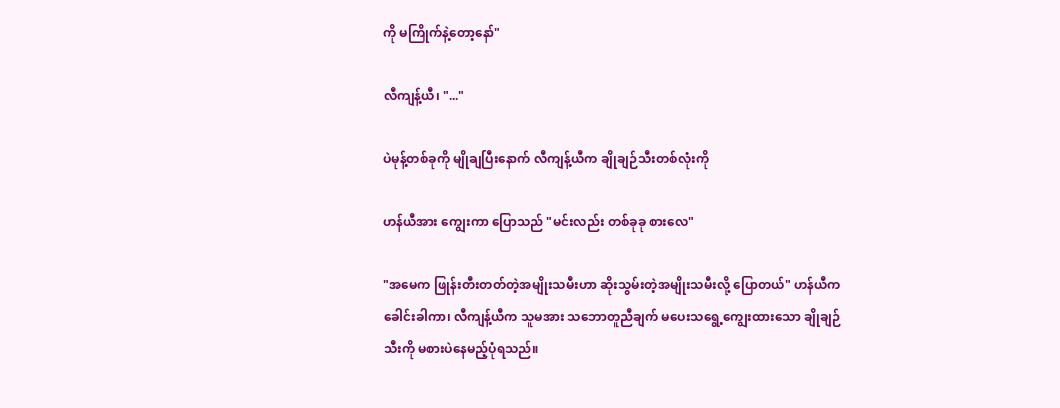ကို မကြိုက်နဲ့တော့နော်"

လီကျန့်ယီ၊ "..."

ပဲမုန့်တစ်ခုကို မျိုချပြီးနောက် လီကျန့်ယီက ချိုချဉ်သီးတစ်လုံးကို

ဟန်ယီအား ကျွေးကာ ပြောသည် "မင်းလည်း တစ်ခုခု စားလေ"

"အမေက ဖြုန်းတီးတတ်တဲ့အမျိုးသမီးဟာ ဆိုးသွမ်းတဲ့အမျိုးသမီးလို့ ပြောတယ်" ဟန်ယီက ခေါင်းခါကာ၊ လီကျန့်ယီက သူမအား သဘောတူညီချက် မပေးသရွေ့ကျွေးထားသော ချိုချဉ်သီးကို မစားပဲနေမည့်ပုံရသည်။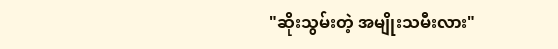"ဆိုးသွမ်းတဲ့ အမျိုးသမီးလား"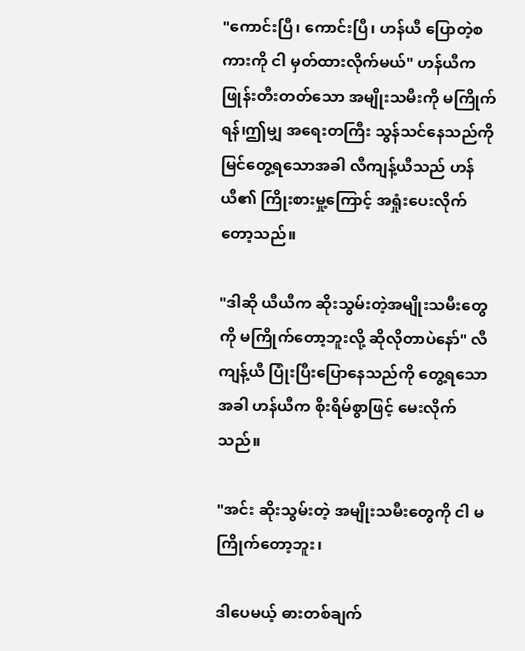"ကောင်းပြီ၊ ကောင်းပြီ၊ ဟန်ယီ ပြောတဲ့စကားကို ငါ မှတ်ထားလိုက်မယ်" ဟန်ယီက ဖြုန်းတီးတတ်သော အမျိုးသမီးကို မကြိုက်ရန်၊ဤမျှ အရေးတကြီး သွန်သင်နေသည်ကို မြင်တွေ့ရသောအခါ လီကျန့်ယီသည် ဟန်ယီ၏ ကြိုးစားမှု့ကြောင့် အရှုံးပေးလိုက်တော့သည်။

"ဒါဆို ယီယီက ဆိုးသွမ်းတဲ့အမျိုးသမီးတွေကို မကြိုက်တော့ဘူးလို့ ဆိုလိုတာပဲနော်" လီကျန့်ယီ ပြုံးပြီးပြောနေသည်ကို တွေ့ရသောအခါ ဟန်ယီက စိုးရိမ်စွာဖြင့် မေးလိုက်သည်။

"အင်း ဆိုးသွမ်းတဲ့ အမျိုးသမီးတွေကို ငါ မကြိုက်တော့ဘူး၊

ဒါပေမယ့် ဓားတစ်ချက်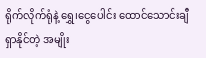ရိုက်လိုက်ရုံနဲ့ ရွှေ၊ငွေပေါင်း ထောင်သောင်းချီ ရှာနိုင်တဲ့ အမျိုး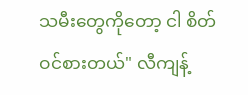သမီးတွေကိုတော့ ငါ စိတ်ဝင်စားတယ်" လီကျန့်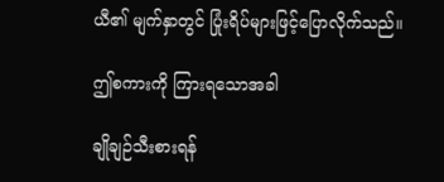ယီ၏ မျက်နှာတွင် ပြုံးရိပ်များဖြင့်ပြောလိုက်သည်။

ဤစကားကို ကြားရသောအခါ

ချိုချဉ်သီးစားရန်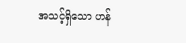အသင့်ရှိသော ဟန်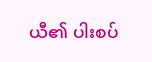ယီ၏ ပါးစပ်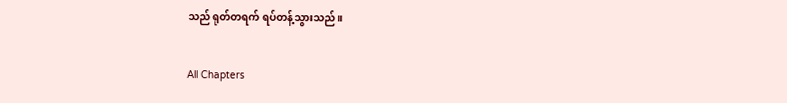သည် ရုတ်တရက် ရပ်တန့်သွားသည်။

All Chapters